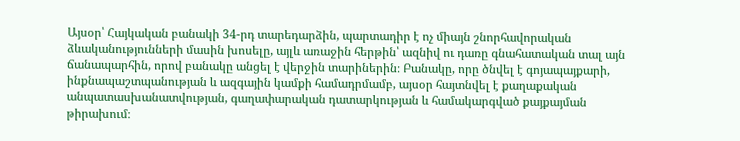Այսօր՝ Հայկական բանակի 34-րդ տարեդարձին, պարտադիր է ոչ միայն շնորհավորական ձևականությունների մասին խոսելը, այլև առաջին հերթին՝ ազնիվ ու դառը գնահատական տալ այն ճանապարհին, որով բանակը անցել է վերջին տարիներին։ Բանակը, որը ծնվել է գոյապայքարի, ինքնապաշտպանության և ազգային կամքի համադրմամբ, այսօր հայտնվել է քաղաքական անպատասխանատվության, գաղափարական դատարկության և համակարգված քայքայման թիրախում։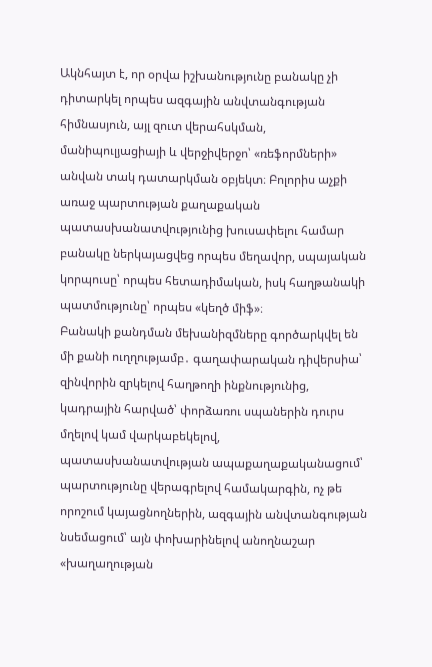Ակնհայտ է, որ օրվա իշխանությունը բանակը չի դիտարկել որպես ազգային անվտանգության հիմնասյուն, այլ զուտ վերահսկման, մանիպուլյացիայի և վերջիվերջո՝ «ռեֆորմների» անվան տակ դատարկման օբյեկտ։ Բոլորիս աչքի առաջ պարտության քաղաքական պատասխանատվությունից խուսափելու համար բանակը ներկայացվեց որպես մեղավոր, սպայական կորպուսը՝ որպես հետադիմական, իսկ հաղթանակի պատմությունը՝ որպես «կեղծ միֆ»։
Բանակի քանդման մեխանիզմները գործարկվել են մի քանի ուղղությամբ․ գաղափարական դիվերսիա՝ զինվորին զրկելով հաղթողի ինքնությունից, կադրային հարված՝ փորձառու սպաներին դուրս մղելով կամ վարկաբեկելով, պատասխանատվության ապաքաղաքականացում՝ պարտությունը վերագրելով համակարգին, ոչ թե որոշում կայացնողներին, ազգային անվտանգության նսեմացում՝ այն փոխարինելով անողնաշար «խաղաղության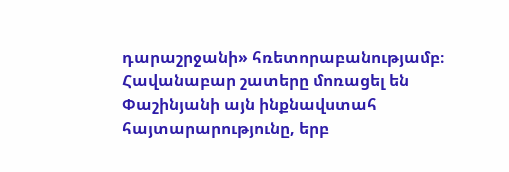դարաշրջանի» հռետորաբանությամբ։
Հավանաբար շատերը մոռացել են Փաշինյանի այն ինքնավստահ հայտարարությունը, երբ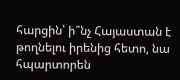հարցին՝ ի՞նչ Հայաստան է թողնելու իրենից հետո, նա հպարտորեն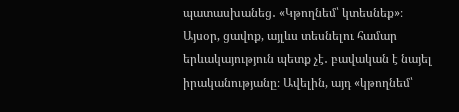պատասխանեց․ «Կթողնեմ՝ կտեսնեք»։ Այսօր, ցավոք, այլևս տեսնելու համար երևակայություն պետք չէ․ բավական է նայել իրականությանը։ Ավելին, այդ «կթողնեմ՝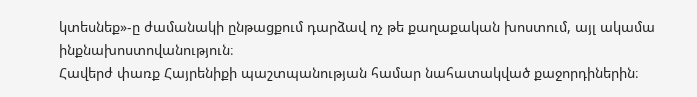կտեսնեք»-ը ժամանակի ընթացքում դարձավ ոչ թե քաղաքական խոստում, այլ ակամա ինքնախոստովանություն։
Հավերժ փառք Հայրենիքի պաշտպանության համար նահատակված քաջորդիներին։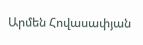Արմեն Հովասափյան